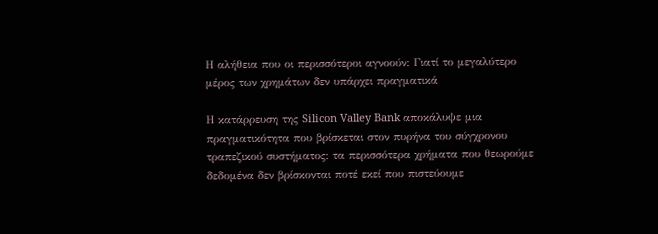Η αλήθεια που οι περισσότεροι αγνοούν: Γιατί το μεγαλύτερο μέρος των χρημάτων δεν υπάρχει πραγματικά

Η κατάρρευση της Silicon Valley Bank αποκάλυψε μια πραγματικότητα που βρίσκεται στον πυρήνα του σύγχρονου τραπεζικού συστήματος: τα περισσότερα χρήματα που θεωρούμε δεδομένα δεν βρίσκονται ποτέ εκεί που πιστεύουμε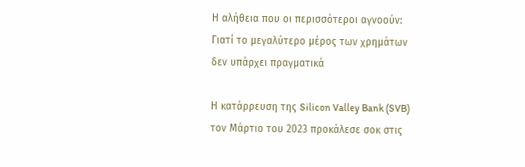Η αλήθεια που οι περισσότεροι αγνοούν: Γιατί το μεγαλύτερο μέρος των χρημάτων δεν υπάρχει πραγματικά

Η κατάρρευση της Silicon Valley Bank (SVB) τον Μάρτιο του 2023 προκάλεσε σοκ στις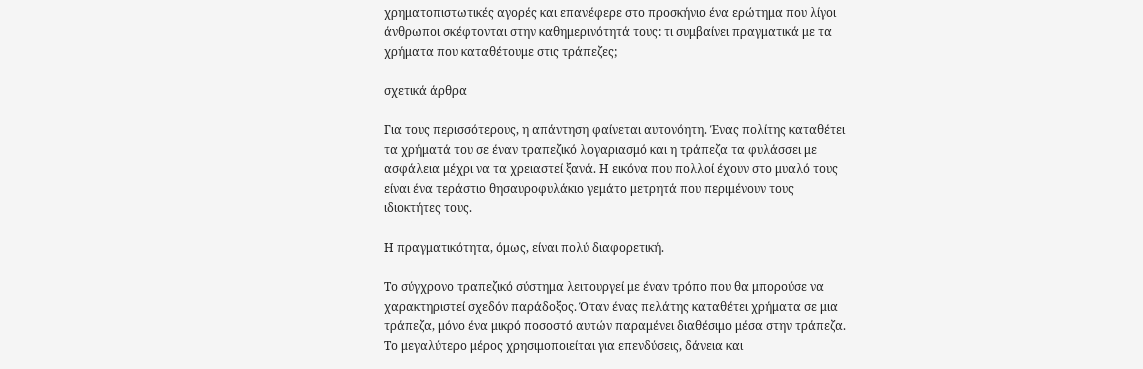χρηματοπιστωτικές αγορές και επανέφερε στο προσκήνιο ένα ερώτημα που λίγοι άνθρωποι σκέφτονται στην καθημερινότητά τους: τι συμβαίνει πραγματικά με τα χρήματα που καταθέτουμε στις τράπεζες;

σχετικά άρθρα

Για τους περισσότερους, η απάντηση φαίνεται αυτονόητη. Ένας πολίτης καταθέτει τα χρήματά του σε έναν τραπεζικό λογαριασμό και η τράπεζα τα φυλάσσει με ασφάλεια μέχρι να τα χρειαστεί ξανά. Η εικόνα που πολλοί έχουν στο μυαλό τους είναι ένα τεράστιο θησαυροφυλάκιο γεμάτο μετρητά που περιμένουν τους ιδιοκτήτες τους.

Η πραγματικότητα, όμως, είναι πολύ διαφορετική.

Το σύγχρονο τραπεζικό σύστημα λειτουργεί με έναν τρόπο που θα μπορούσε να χαρακτηριστεί σχεδόν παράδοξος. Όταν ένας πελάτης καταθέτει χρήματα σε μια τράπεζα, μόνο ένα μικρό ποσοστό αυτών παραμένει διαθέσιμο μέσα στην τράπεζα. Το μεγαλύτερο μέρος χρησιμοποιείται για επενδύσεις, δάνεια και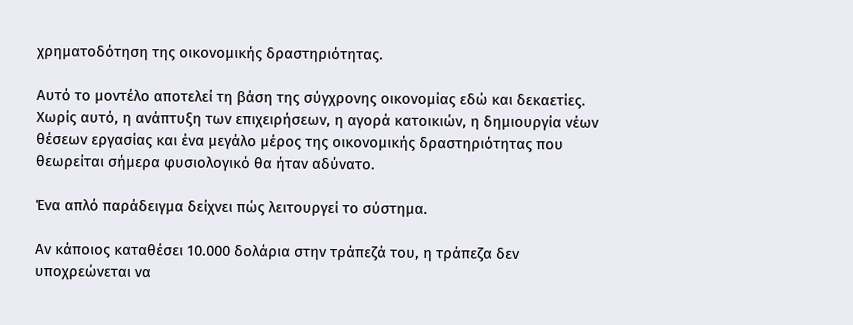χρηματοδότηση της οικονομικής δραστηριότητας.

Αυτό το μοντέλο αποτελεί τη βάση της σύγχρονης οικονομίας εδώ και δεκαετίες. Χωρίς αυτό, η ανάπτυξη των επιχειρήσεων, η αγορά κατοικιών, η δημιουργία νέων θέσεων εργασίας και ένα μεγάλο μέρος της οικονομικής δραστηριότητας που θεωρείται σήμερα φυσιολογικό θα ήταν αδύνατο.

Ένα απλό παράδειγμα δείχνει πώς λειτουργεί το σύστημα.

Αν κάποιος καταθέσει 10.000 δολάρια στην τράπεζά του, η τράπεζα δεν υποχρεώνεται να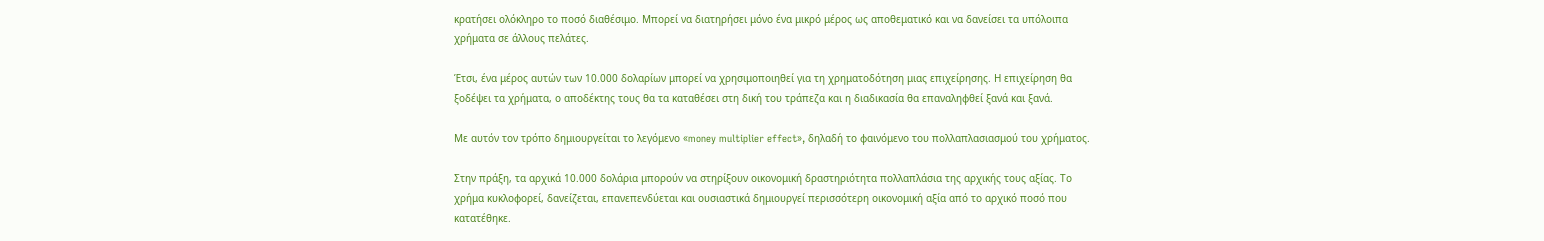κρατήσει ολόκληρο το ποσό διαθέσιμο. Μπορεί να διατηρήσει μόνο ένα μικρό μέρος ως αποθεματικό και να δανείσει τα υπόλοιπα χρήματα σε άλλους πελάτες.

Έτσι, ένα μέρος αυτών των 10.000 δολαρίων μπορεί να χρησιμοποιηθεί για τη χρηματοδότηση μιας επιχείρησης. Η επιχείρηση θα ξοδέψει τα χρήματα, ο αποδέκτης τους θα τα καταθέσει στη δική του τράπεζα και η διαδικασία θα επαναληφθεί ξανά και ξανά.

Με αυτόν τον τρόπο δημιουργείται το λεγόμενο «money multiplier effect», δηλαδή το φαινόμενο του πολλαπλασιασμού του χρήματος.

Στην πράξη, τα αρχικά 10.000 δολάρια μπορούν να στηρίξουν οικονομική δραστηριότητα πολλαπλάσια της αρχικής τους αξίας. Το χρήμα κυκλοφορεί, δανείζεται, επανεπενδύεται και ουσιαστικά δημιουργεί περισσότερη οικονομική αξία από το αρχικό ποσό που κατατέθηκε.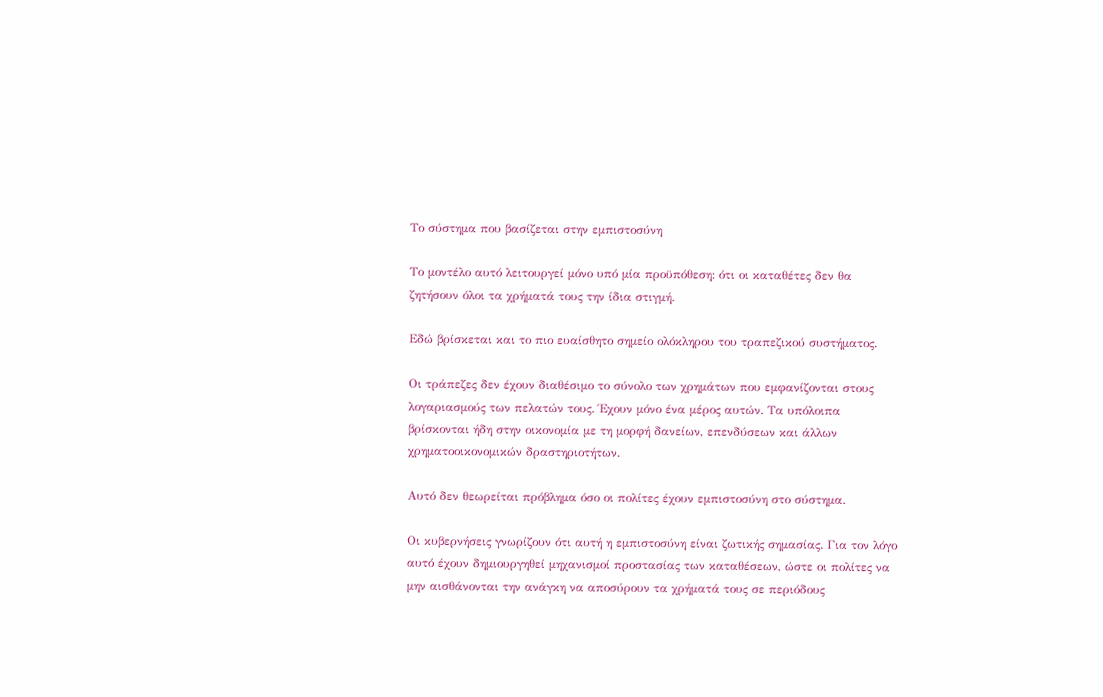Το σύστημα που βασίζεται στην εμπιστοσύνη

Το μοντέλο αυτό λειτουργεί μόνο υπό μία προϋπόθεση: ότι οι καταθέτες δεν θα ζητήσουν όλοι τα χρήματά τους την ίδια στιγμή.

Εδώ βρίσκεται και το πιο ευαίσθητο σημείο ολόκληρου του τραπεζικού συστήματος.

Οι τράπεζες δεν έχουν διαθέσιμο το σύνολο των χρημάτων που εμφανίζονται στους λογαριασμούς των πελατών τους. Έχουν μόνο ένα μέρος αυτών. Τα υπόλοιπα βρίσκονται ήδη στην οικονομία με τη μορφή δανείων, επενδύσεων και άλλων χρηματοοικονομικών δραστηριοτήτων.

Αυτό δεν θεωρείται πρόβλημα όσο οι πολίτες έχουν εμπιστοσύνη στο σύστημα.

Οι κυβερνήσεις γνωρίζουν ότι αυτή η εμπιστοσύνη είναι ζωτικής σημασίας. Για τον λόγο αυτό έχουν δημιουργηθεί μηχανισμοί προστασίας των καταθέσεων, ώστε οι πολίτες να μην αισθάνονται την ανάγκη να αποσύρουν τα χρήματά τους σε περιόδους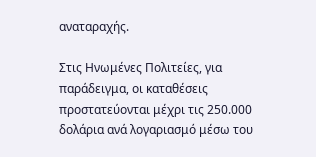αναταραχής.

Στις Ηνωμένες Πολιτείες, για παράδειγμα, οι καταθέσεις προστατεύονται μέχρι τις 250.000 δολάρια ανά λογαριασμό μέσω του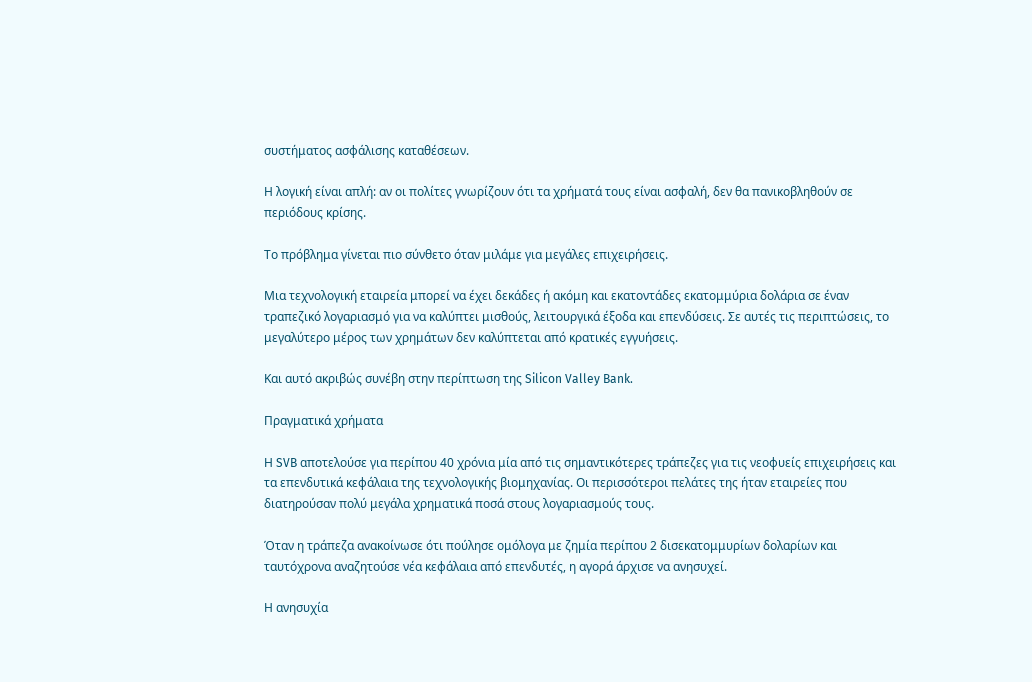συστήματος ασφάλισης καταθέσεων.

Η λογική είναι απλή: αν οι πολίτες γνωρίζουν ότι τα χρήματά τους είναι ασφαλή, δεν θα πανικοβληθούν σε περιόδους κρίσης.

Το πρόβλημα γίνεται πιο σύνθετο όταν μιλάμε για μεγάλες επιχειρήσεις.

Μια τεχνολογική εταιρεία μπορεί να έχει δεκάδες ή ακόμη και εκατοντάδες εκατομμύρια δολάρια σε έναν τραπεζικό λογαριασμό για να καλύπτει μισθούς, λειτουργικά έξοδα και επενδύσεις. Σε αυτές τις περιπτώσεις, το μεγαλύτερο μέρος των χρημάτων δεν καλύπτεται από κρατικές εγγυήσεις.

Και αυτό ακριβώς συνέβη στην περίπτωση της Silicon Valley Bank.

Πραγματικά χρήματα

Η SVB αποτελούσε για περίπου 40 χρόνια μία από τις σημαντικότερες τράπεζες για τις νεοφυείς επιχειρήσεις και τα επενδυτικά κεφάλαια της τεχνολογικής βιομηχανίας. Οι περισσότεροι πελάτες της ήταν εταιρείες που διατηρούσαν πολύ μεγάλα χρηματικά ποσά στους λογαριασμούς τους.

Όταν η τράπεζα ανακοίνωσε ότι πούλησε ομόλογα με ζημία περίπου 2 δισεκατομμυρίων δολαρίων και ταυτόχρονα αναζητούσε νέα κεφάλαια από επενδυτές, η αγορά άρχισε να ανησυχεί.

Η ανησυχία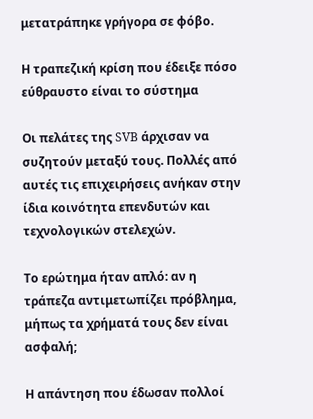μετατράπηκε γρήγορα σε φόβο.

Η τραπεζική κρίση που έδειξε πόσο εύθραυστο είναι το σύστημα

Οι πελάτες της SVB άρχισαν να συζητούν μεταξύ τους. Πολλές από αυτές τις επιχειρήσεις ανήκαν στην ίδια κοινότητα επενδυτών και τεχνολογικών στελεχών.

Το ερώτημα ήταν απλό: αν η τράπεζα αντιμετωπίζει πρόβλημα, μήπως τα χρήματά τους δεν είναι ασφαλή;

Η απάντηση που έδωσαν πολλοί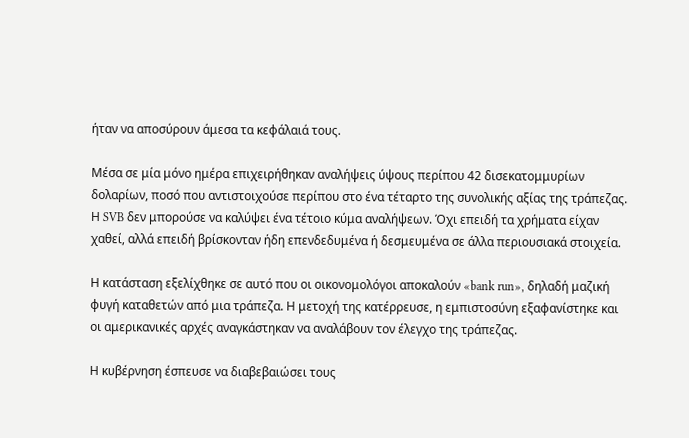ήταν να αποσύρουν άμεσα τα κεφάλαιά τους.

Μέσα σε μία μόνο ημέρα επιχειρήθηκαν αναλήψεις ύψους περίπου 42 δισεκατομμυρίων δολαρίων, ποσό που αντιστοιχούσε περίπου στο ένα τέταρτο της συνολικής αξίας της τράπεζας. Η SVB δεν μπορούσε να καλύψει ένα τέτοιο κύμα αναλήψεων. Όχι επειδή τα χρήματα είχαν χαθεί, αλλά επειδή βρίσκονταν ήδη επενδεδυμένα ή δεσμευμένα σε άλλα περιουσιακά στοιχεία.

Η κατάσταση εξελίχθηκε σε αυτό που οι οικονομολόγοι αποκαλούν «bank run», δηλαδή μαζική φυγή καταθετών από μια τράπεζα. Η μετοχή της κατέρρευσε, η εμπιστοσύνη εξαφανίστηκε και οι αμερικανικές αρχές αναγκάστηκαν να αναλάβουν τον έλεγχο της τράπεζας.

Η κυβέρνηση έσπευσε να διαβεβαιώσει τους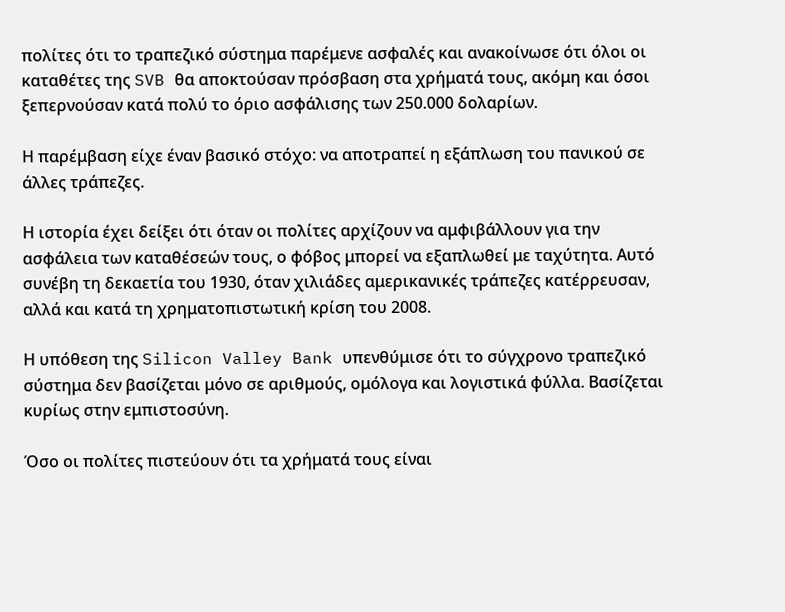πολίτες ότι το τραπεζικό σύστημα παρέμενε ασφαλές και ανακοίνωσε ότι όλοι οι καταθέτες της SVB θα αποκτούσαν πρόσβαση στα χρήματά τους, ακόμη και όσοι ξεπερνούσαν κατά πολύ το όριο ασφάλισης των 250.000 δολαρίων.

Η παρέμβαση είχε έναν βασικό στόχο: να αποτραπεί η εξάπλωση του πανικού σε άλλες τράπεζες.

Η ιστορία έχει δείξει ότι όταν οι πολίτες αρχίζουν να αμφιβάλλουν για την ασφάλεια των καταθέσεών τους, ο φόβος μπορεί να εξαπλωθεί με ταχύτητα. Αυτό συνέβη τη δεκαετία του 1930, όταν χιλιάδες αμερικανικές τράπεζες κατέρρευσαν, αλλά και κατά τη χρηματοπιστωτική κρίση του 2008.

Η υπόθεση της Silicon Valley Bank υπενθύμισε ότι το σύγχρονο τραπεζικό σύστημα δεν βασίζεται μόνο σε αριθμούς, ομόλογα και λογιστικά φύλλα. Βασίζεται κυρίως στην εμπιστοσύνη.

Όσο οι πολίτες πιστεύουν ότι τα χρήματά τους είναι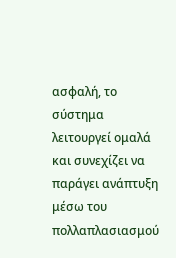ασφαλή, το σύστημα λειτουργεί ομαλά και συνεχίζει να παράγει ανάπτυξη μέσω του πολλαπλασιασμού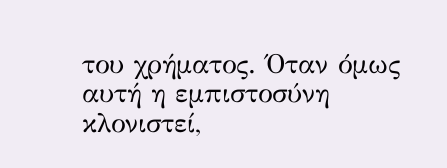του χρήματος. Όταν όμως αυτή η εμπιστοσύνη κλονιστεί,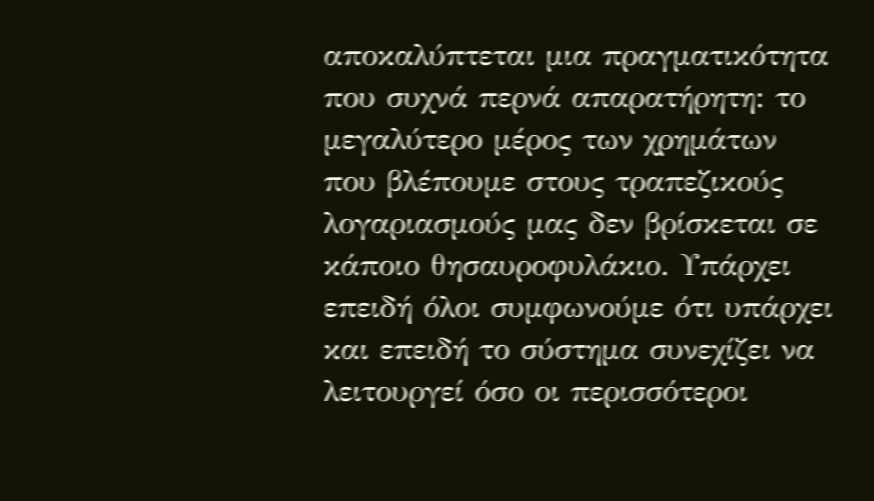αποκαλύπτεται μια πραγματικότητα που συχνά περνά απαρατήρητη: το μεγαλύτερο μέρος των χρημάτων που βλέπουμε στους τραπεζικούς λογαριασμούς μας δεν βρίσκεται σε κάποιο θησαυροφυλάκιο. Υπάρχει επειδή όλοι συμφωνούμε ότι υπάρχει και επειδή το σύστημα συνεχίζει να λειτουργεί όσο οι περισσότεροι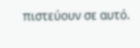πιστεύουν σε αυτό.